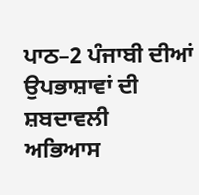ਪਾਠ–2 ਪੰਜਾਬੀ ਦੀਆਂ ਉਪਭਾਸ਼ਾਵਾਂ ਦੀ ਸ਼ਬਦਾਵਲੀ
ਅਭਿਆਸ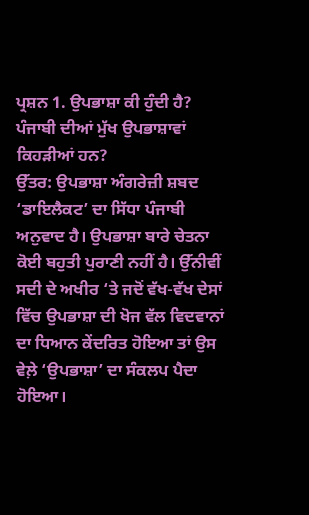ਪ੍ਰਸ਼ਨ 1. ਉਪਭਾਸ਼ਾ ਕੀ ਹੁੰਦੀ ਹੈ? ਪੰਜਾਬੀ ਦੀਆਂ ਮੁੱਖ ਉਪਭਾਸ਼ਾਵਾਂ ਕਿਹੜੀਆਂ ਹਨ?
ਉੱਤਰ: ਉਪਭਾਸ਼ਾ ਅੰਗਰੇਜ਼ੀ ਸ਼ਬਦ ‘ਡਾਇਲੈਕਟ’ ਦਾ ਸਿੱਧਾ ਪੰਜਾਬੀ ਅਨੁਵਾਦ ਹੈ। ਉਪਭਾਸ਼ਾ ਬਾਰੇ ਚੇਤਨਾ ਕੋਈ ਬਹੁਤੀ ਪੁਰਾਣੀ ਨਹੀਂ ਹੈ। ਉੱਨੀਵੀਂ ਸਦੀ ਦੇ ਅਖੀਰ ‘ਤੇ ਜਦੋਂ ਵੱਖ-ਵੱਖ ਦੇਸਾਂ ਵਿੱਚ ਉਪਭਾਸ਼ਾ ਦੀ ਖੋਜ ਵੱਲ ਵਿਦਵਾਨਾਂ ਦਾ ਧਿਆਨ ਕੇਂਦਰਿਤ ਹੋਇਆ ਤਾਂ ਉਸ ਵੇਲ਼ੇ ‘ਉਪਭਾਸ਼ਾ’ ਦਾ ਸੰਕਲਪ ਪੈਦਾ ਹੋਇਆ।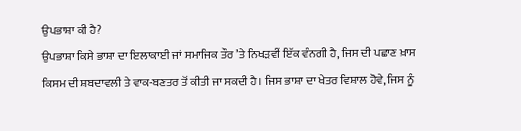ਉਪਭਾਸ਼ਾ ਕੀ ਹੈ?
ਉਪਭਾਸ਼ਾ ਕਿਸੇ ਭਾਸ਼ਾ ਦਾ ਇਲਾਕਾਈ ਜਾਂ ਸਮਾਜਿਕ ਤੌਰ ’ਤੇ ਨਿਖੜਵੀਂ ਇੱਕ ਵੰਨਗੀ ਹੈ, ਜਿਸ ਦੀ ਪਛਾਣ ਖ਼ਾਸ ਕਿਸਮ ਦੀ ਸ਼ਬਦਾਵਲੀ ਤੇ ਵਾਕ-ਬਣਤਰ ਤੋਂ ਕੀਤੀ ਜਾ ਸਕਦੀ ਹੈ। ਜਿਸ ਭਾਸ਼ਾ ਦਾ ਖੇਤਰ ਵਿਸ਼ਾਲ ਹੋਵੇ, ਜਿਸ ਨੂੰ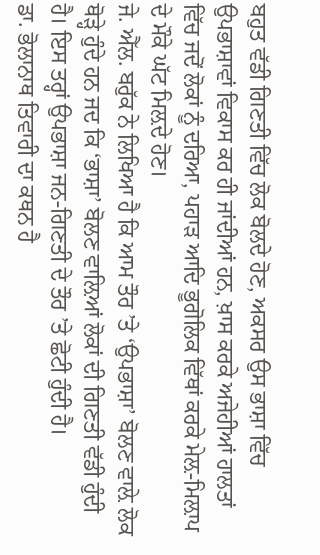ਬਹੁਤ ਵੱਡੀ ਗਿਣਤੀ ਵਿੱਚ ਲੋਕ ਬੋਲਦੇ ਹੋਣ, ਅਕਸਰ ਉਸ ਭਾਸ਼ਾ ਵਿੱਚ ਉਪਭਾਸ਼ਾਵਾਂ ਵਿਕਾਸ ਕਰ ਹੀ ਜਾਂਦੀਆਂ ਹਨ, ਖ਼ਾਸ ਕਰਕੇ ਅਜੇਹੀਆਂ ਹਾਲਤਾਂ ਵਿੱਚ ਜਦੋਂ ਲੋਕਾਂ ਨੂੰ ਦਰਿਆ, ਪਹਾੜ ਆਦਿ ਭੂਗੋਲਿਕ ਵਿੱਥਾਂ ਕਰਕੇ ਮੇਲ਼-ਮਿਲ਼ਾਪ ਦੇ ਮੌਕੇ ਘੱਟ ਮਿਲ਼ਦੇ ਹੋਣ।
ਜੇ. ਐੱਲ. ਬਰੁੱਕ ਨੇ ਲਿਖਿਆ ਹੈ ਕਿ ਆਮ ਤੌਰ ’ਤੇ ‘ਉਪਭਾਸ਼ਾ’ ਬੋਲਣ ਵਾਲ਼ੇ ਲੋਕ ਥੋੜ੍ਹੇ ਹੁੰਦੇ ਹਨ ਜਦ ਕਿ ‘ਭਾਸ਼ਾ’ ਬੋਲਣ ਵਾਲ਼ਿਆਂ ਲੋਕਾਂ ਦੀ ਗਿਣਤੀ ਵੱਡੀ ਹੁੰਦੀ ਹੈ। ਇਸ ਤਰ੍ਹਾਂ ਉਪਭਾਸ਼ਾ ਜਨ-ਗਿਣਤੀ ਦੇ ਤੌਰ ’ਤੇ ਛੋਟੀ ਹੁੰਦੀ ਹੈ।
ਡਾ. ਭੋਲਾਨਾਥ ਤਿਵਾਰੀ ਦਾ ਕਥਨ ਹੈ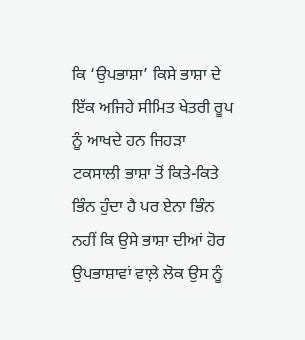ਕਿ ‘ਉਪਭਾਸ਼ਾ’ ਕਿਸੇ ਭਾਸ਼ਾ ਦੇ ਇੱਕ ਅਜਿਹੇ ਸੀਮਿਤ ਖੇਤਰੀ ਰੂਪ ਨੂੰ ਆਖਦੇ ਹਨ ਜਿਹੜਾ ਟਕਸਾਲੀ ਭਾਸ਼ਾ ਤੋਂ ਕਿਤੇ-ਕਿਤੇ ਭਿੰਨ ਹੁੰਦਾ ਹੈ ਪਰ ਏਨਾ ਭਿੰਨ ਨਹੀਂ ਕਿ ਉਸੇ ਭਾਸ਼ਾ ਦੀਆਂ ਹੋਰ ਉਪਭਾਸ਼ਾਵਾਂ ਵਾਲ਼ੇ ਲੋਕ ਉਸ ਨੂੰ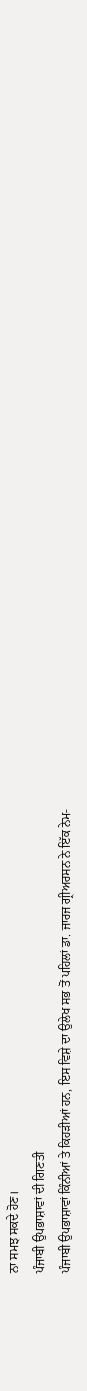ਨਾ ਸਮਝ ਸਕਦੇ ਹੋਣ।
ਪੰਜਾਬੀ ਉਪਭਾਸ਼ਾਵਾਂ ਦੀ ਗਿਣਤੀ
ਪੰਜਾਬੀ ਉਪਭਾਸ਼ਾਵਾਂ ਕਿੰਨੀਆਂ ਤੇ ਕਿਹੜੀਆਂ ਹਨ, ਇਸ ਵਿਸ਼ੇ ਦਾ ਉਲੇਖ ਸਭ ਤੋਂ ਪਹਿਲਾਂ ਡਾ. ਜਾਰਜ ਗ੍ਰੀਅਰਸਨ ਨੇ ਇੱਕ ਨੇਮ-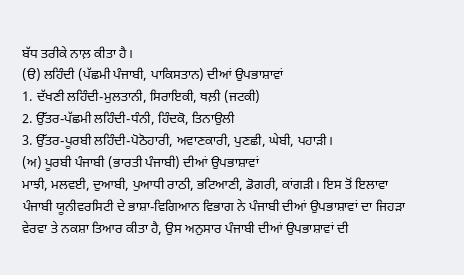ਬੱਧ ਤਰੀਕੇ ਨਾਲ਼ ਕੀਤਾ ਹੈ।
(ੳ) ਲਹਿੰਦੀ (ਪੱਛਮੀ ਪੰਜਾਬੀ, ਪਾਕਿਸਤਾਨ) ਦੀਆਂ ਉਪਭਾਸ਼ਾਵਾਂ
1. ਦੱਖਣੀ ਲਹਿੰਦੀ-ਮੁਲਤਾਨੀ, ਸਿਰਾਇਕੀ, ਥਲ਼ੀ (ਜਟਕੀ)
2. ਉੱਤਰ-ਪੱਛਮੀ ਲਹਿੰਦੀ-ਧੰਨੀ, ਹਿੰਦਕੋ, ਤਿਨਾਉਲੀ
3. ਉੱਤਰ-ਪੂਰਬੀ ਲਹਿੰਦੀ-ਪੋਠੋਹਾਰੀ, ਅਵਾਣਕਾਰੀ, ਪੁਣਛੀ, ਘੇਬੀ, ਪਹਾੜੀ।
(ਅ) ਪੂਰਬੀ ਪੰਜਾਬੀ (ਭਾਰਤੀ ਪੰਜਾਬੀ) ਦੀਆਂ ਉਪਭਾਸ਼ਾਵਾਂ
ਮਾਝੀ, ਮਲਵਈ, ਦੁਆਬੀ, ਪੁਆਧੀ ਰਾਠੀ, ਭਟਿਆਣੀ, ਡੋਗਰੀ, ਕਾਂਗੜੀ। ਇਸ ਤੋਂ ਇਲਾਵਾ ਪੰਜਾਬੀ ਯੂਨੀਵਰਸਿਟੀ ਦੇ ਭਾਸ਼ਾ-ਵਿਗਿਆਨ ਵਿਭਾਗ ਨੇ ਪੰਜਾਬੀ ਦੀਆਂ ਉਪਭਾਸ਼ਾਵਾਂ ਦਾ ਜਿਹੜਾ ਵੇਰਵਾ ਤੇ ਨਕਸ਼ਾ ਤਿਆਰ ਕੀਤਾ ਹੈ, ਉਸ ਅਨੁਸਾਰ ਪੰਜਾਬੀ ਦੀਆਂ ਉਪਭਾਸ਼ਾਵਾਂ ਦੀ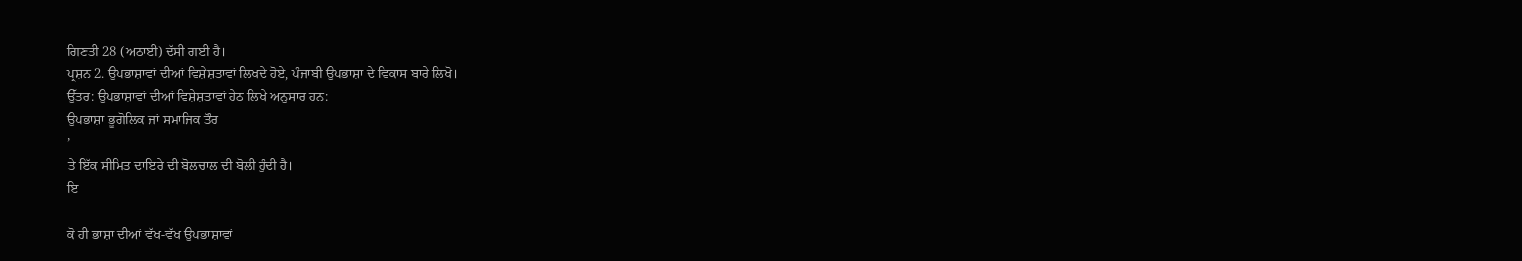ਗਿਣਤੀ 28 (ਅਠਾਈ) ਦੱਸੀ ਗਈ ਹੈ।
ਪ੍ਰਸ਼ਨ 2. ਉਪਭਾਸ਼ਾਵਾਂ ਦੀਆਂ ਵਿਸ਼ੇਸ਼ਤਾਵਾਂ ਲਿਖਦੇ ਹੋਏ, ਪੰਜਾਬੀ ਉਪਭਾਸ਼ਾ ਦੇ ਵਿਕਾਸ ਬਾਰੇ ਲਿਖੋ।
ਉੱਤਰ: ਉਪਭਾਸ਼ਾਵਾਂ ਦੀਆਂ ਵਿਸ਼ੇਸ਼ਤਾਵਾਂ ਹੇਠ ਲਿਖੇ ਅਨੁਸਾਰ ਹਨ:
ਉਪਭਾਸ਼ਾ ਭੂਗੋਲਿਕ ਜਾਂ ਸਮਾਜਿਕ ਤੌਰ
’
ਤੇ ਇੱਕ ਸੀਮਿਤ ਦਾਇਰੇ ਦੀ ਬੋਲਚਾਲ ਦੀ ਬੋਲੀ ਹੁੰਦੀ ਹੈ।
ਇ

ਕੋ ਹੀ ਭਾਸ਼ਾ ਦੀਆਂ ਵੱਖ-ਵੱਖ ਉਪਭਾਸ਼ਾਵਾਂ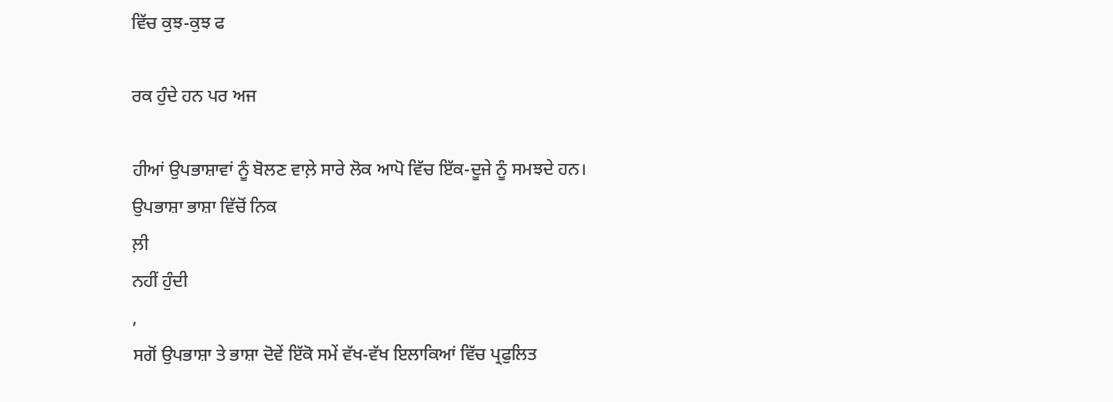ਵਿੱਚ ਕੁਝ-ਕੁਝ ਫ

ਰਕ ਹੁੰਦੇ ਹਨ ਪਰ ਅਜ

ਹੀਆਂ ਉਪਭਾਸ਼ਾਵਾਂ ਨੂੰ ਬੋਲਣ ਵਾਲ਼ੇ ਸਾਰੇ ਲੋਕ ਆਪੋ ਵਿੱਚ ਇੱਕ-ਦੂਜੇ ਨੂੰ ਸਮਝਦੇ ਹਨ।
ਉਪਭਾਸ਼ਾ ਭਾਸ਼ਾ ਵਿੱਚੋਂ ਨਿਕ
ਲ਼ੀ
ਨਹੀਂ ਹੁੰਦੀ
,
ਸਗੋਂ ਉਪਭਾਸ਼ਾ ਤੇ ਭਾਸ਼ਾ ਦੋਵੇਂ ਇੱਕੋ ਸਮੇਂ ਵੱਖ-ਵੱਖ ਇਲਾਕਿਆਂ ਵਿੱਚ ਪ੍ਰਫੁਲਿਤ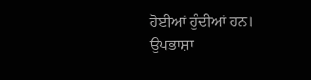ਹੋਈਆਂ ਹੁੰਦੀਆਂ ਹਨ।
ਉਪਭਾਸ਼ਾ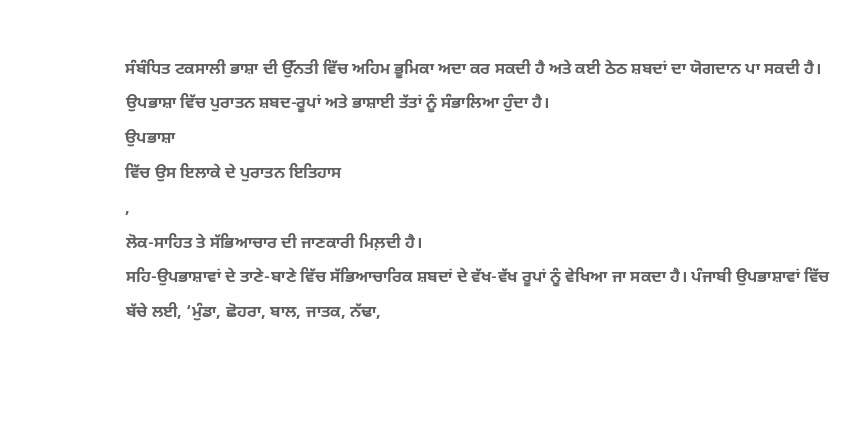ਸੰਬੰਧਿਤ ਟਕਸਾਲੀ ਭਾਸ਼ਾ ਦੀ ਉੱਨਤੀ ਵਿੱਚ ਅਹਿਮ ਭੂਮਿਕਾ ਅਦਾ ਕਰ ਸਕਦੀ ਹੈ ਅਤੇ ਕਈ ਠੇਠ ਸ਼ਬਦਾਂ ਦਾ ਯੋਗਦਾਨ ਪਾ ਸਕਦੀ ਹੈ।
ਉਪਭਾਸ਼ਾ ਵਿੱਚ ਪੁਰਾਤਨ ਸ਼ਬਦ-ਰੂਪਾਂ ਅਤੇ ਭਾਸ਼ਾਈ ਤੱਤਾਂ ਨੂੰ ਸੰਭਾਲਿਆ ਹੁੰਦਾ ਹੈ।
ਉਪਭਾਸ਼ਾ
ਵਿੱਚ ਉਸ ਇਲਾਕੇ ਦੇ ਪੁਰਾਤਨ ਇਤਿਹਾਸ
,
ਲੋਕ-ਸਾਹਿਤ ਤੇ ਸੱਭਿਆਚਾਰ ਦੀ ਜਾਣਕਾਰੀ ਮਿਲ਼ਦੀ ਹੈ।
ਸਹਿ-ਉਪਭਾਸ਼ਾਵਾਂ ਦੇ ਤਾਣੇ-ਬਾਣੇ ਵਿੱਚ ਸੱਭਿਆਚਾਰਿਕ ਸ਼ਬਦਾਂ ਦੇ ਵੱਖ-ਵੱਖ ਰੂਪਾਂ ਨੂੰ ਵੇਖਿਆ ਜਾ ਸਕਦਾ ਹੈ। ਪੰਜਾਬੀ ਉਪਭਾਸ਼ਾਵਾਂ ਵਿੱਚ ਬੱਚੇ ਲਈ, ‘ਮੁੰਡਾ, ਛੋਹਰਾ, ਬਾਲ, ਜਾਤਕ, ਨੱਢਾ,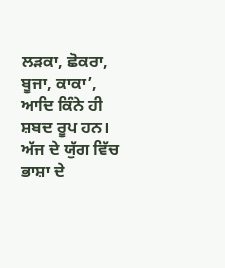ਲੜਕਾ, ਛੋਕਰਾ, ਬੂਜਾ, ਕਾਕਾ’, ਆਦਿ ਕਿੰਨੇ ਹੀ ਸ਼ਬਦ ਰੂਪ ਹਨ। ਅੱਜ ਦੇ ਯੁੱਗ ਵਿੱਚ ਭਾਸ਼ਾ ਦੇ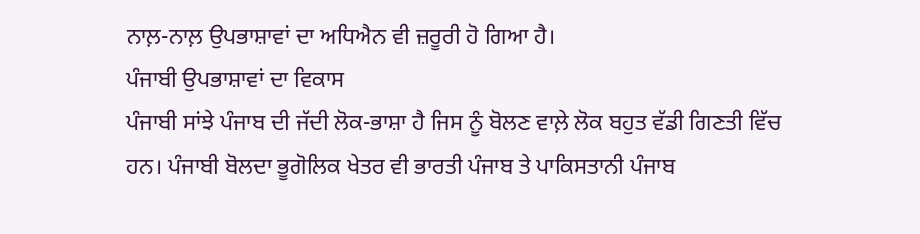ਨਾਲ਼-ਨਾਲ਼ ਉਪਭਾਸ਼ਾਵਾਂ ਦਾ ਅਧਿਐਨ ਵੀ ਜ਼ਰੂਰੀ ਹੋ ਗਿਆ ਹੈ।
ਪੰਜਾਬੀ ਉਪਭਾਸ਼ਾਵਾਂ ਦਾ ਵਿਕਾਸ
ਪੰਜਾਬੀ ਸਾਂਝੇ ਪੰਜਾਬ ਦੀ ਜੱਦੀ ਲੋਕ-ਭਾਸ਼ਾ ਹੈ ਜਿਸ ਨੂੰ ਬੋਲਣ ਵਾਲ਼ੇ ਲੋਕ ਬਹੁਤ ਵੱਡੀ ਗਿਣਤੀ ਵਿੱਚ ਹਨ। ਪੰਜਾਬੀ ਬੋਲਦਾ ਭੂਗੋਲਿਕ ਖੇਤਰ ਵੀ ਭਾਰਤੀ ਪੰਜਾਬ ਤੇ ਪਾਕਿਸਤਾਨੀ ਪੰਜਾਬ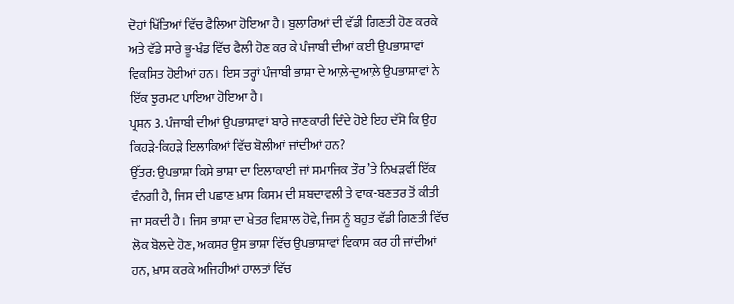ਦੋਹਾਂ ਖਿੱਤਿਆਂ ਵਿੱਚ ਫੈਲਿਆ ਹੋਇਆ ਹੈ। ਬੁਲਾਰਿਆਂ ਦੀ ਵੱਡੀ ਗਿਣਤੀ ਹੋਣ ਕਰਕੇ ਅਤੇ ਵੱਡੇ ਸਾਰੇ ਭੂ-ਖੰਡ ਵਿੱਚ ਫੈਲੀ ਹੋਣ ਕਰ ਕੇ ਪੰਜਾਬੀ ਦੀਆਂ ਕਈ ਉਪਭਾਸ਼ਾਵਾਂ ਵਿਕਸਿਤ ਹੋਈਆਂ ਹਨ। ਇਸ ਤਰ੍ਹਾਂ ਪੰਜਾਬੀ ਭਾਸ਼ਾ ਦੇ ਆਲ਼ੇ-ਦੁਆਲ਼ੇ ਉਪਭਾਸ਼ਾਵਾਂ ਨੇ ਇੱਕ ਝੁਰਮਟ ਪਾਇਆ ਹੋਇਆ ਹੈ।
ਪ੍ਰਸ਼ਨ 3. ਪੰਜਾਬੀ ਦੀਆਂ ਉਪਭਾਸ਼ਾਵਾਂ ਬਾਰੇ ਜਾਣਕਾਰੀ ਦਿੰਦੇ ਹੋਏ ਇਹ ਦੱਸੋ ਕਿ ਉਹ ਕਿਹੜੇ-ਕਿਹੜੇ ਇਲਾਕਿਆਂ ਵਿੱਚ ਬੋਲੀਆਂ ਜਾਂਦੀਆਂ ਹਨ?
ਉੱਤਰ: ਉਪਭਾਸ਼ਾ ਕਿਸੇ ਭਾਸ਼ਾ ਦਾ ਇਲਾਕਾਈ ਜਾਂ ਸਮਾਜਿਕ ਤੌਰ ’ਤੇ ਨਿਖੜਵੀਂ ਇੱਕ ਵੰਨਗੀ ਹੈ, ਜਿਸ ਦੀ ਪਛਾਣ ਖ਼ਾਸ ਕਿਸਮ ਦੀ ਸ਼ਬਦਾਵਲੀ ਤੇ ਵਾਕ-ਬਣਤਰ ਤੋਂ ਕੀਤੀ ਜਾ ਸਕਦੀ ਹੈ। ਜਿਸ ਭਾਸ਼ਾ ਦਾ ਖੇਤਰ ਵਿਸ਼ਾਲ ਹੋਵੇ, ਜਿਸ ਨੂੰ ਬਹੁਤ ਵੱਡੀ ਗਿਣਤੀ ਵਿੱਚ ਲੋਕ ਬੋਲਦੇ ਹੋਣ, ਅਕਸਰ ਉਸ ਭਾਸ਼ਾ ਵਿੱਚ ਉਪਭਾਸ਼ਾਵਾਂ ਵਿਕਾਸ ਕਰ ਹੀ ਜਾਂਦੀਆਂ ਹਨ, ਖ਼ਾਸ ਕਰਕੇ ਅਜਿਹੀਆਂ ਹਾਲਤਾਂ ਵਿੱਚ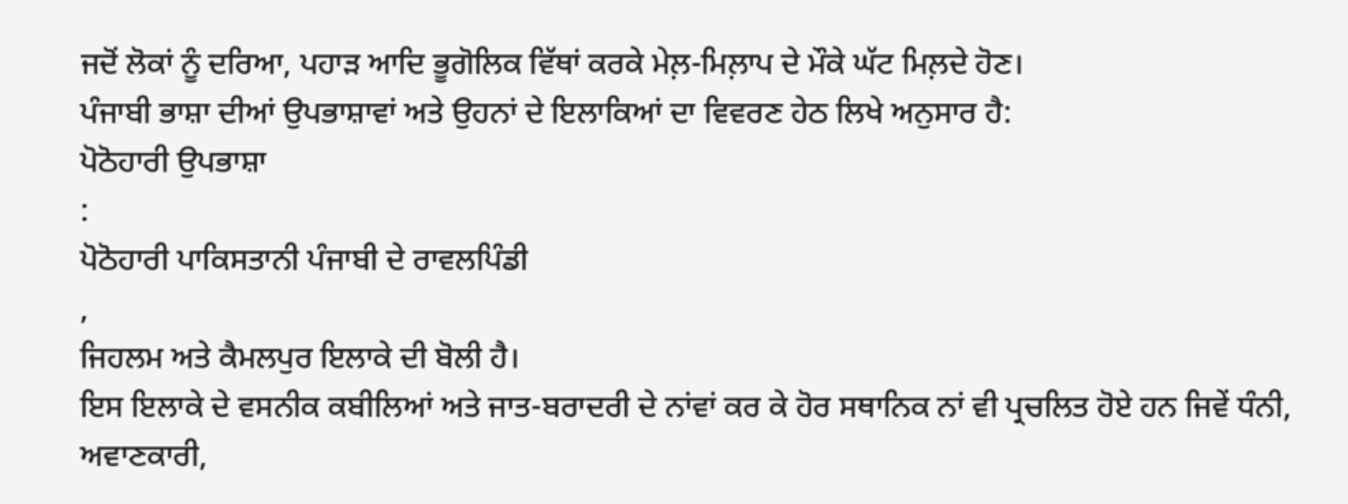ਜਦੋਂ ਲੋਕਾਂ ਨੂੰ ਦਰਿਆ, ਪਹਾੜ ਆਦਿ ਭੂਗੋਲਿਕ ਵਿੱਥਾਂ ਕਰਕੇ ਮੇਲ਼-ਮਿਲ਼ਾਪ ਦੇ ਮੌਕੇ ਘੱਟ ਮਿਲ਼ਦੇ ਹੋਣ।
ਪੰਜਾਬੀ ਭਾਸ਼ਾ ਦੀਆਂ ਉਪਭਾਸ਼ਾਵਾਂ ਅਤੇ ਉਹਨਾਂ ਦੇ ਇਲਾਕਿਆਂ ਦਾ ਵਿਵਰਣ ਹੇਠ ਲਿਖੇ ਅਨੁਸਾਰ ਹੈ:
ਪੋਠੋਹਾਰੀ ਉਪਭਾਸ਼ਾ
:
ਪੋਠੋਹਾਰੀ ਪਾਕਿਸਤਾਨੀ ਪੰਜਾਬੀ ਦੇ ਰਾਵਲਪਿੰਡੀ
,
ਜਿਹਲਮ ਅਤੇ ਕੈਮਲਪੁਰ ਇਲਾਕੇ ਦੀ ਬੋਲੀ ਹੈ।
ਇਸ ਇਲਾਕੇ ਦੇ ਵਸਨੀਕ ਕਬੀਲਿਆਂ ਅਤੇ ਜਾਤ-ਬਰਾਦਰੀ ਦੇ ਨਾਂਵਾਂ ਕਰ ਕੇ ਹੋਰ ਸਥਾਨਿਕ ਨਾਂ ਵੀ ਪ੍ਰਚਲਿਤ ਹੋਏ ਹਨ ਜਿਵੇਂ ਧੰਨੀ, ਅਵਾਣਕਾਰੀ,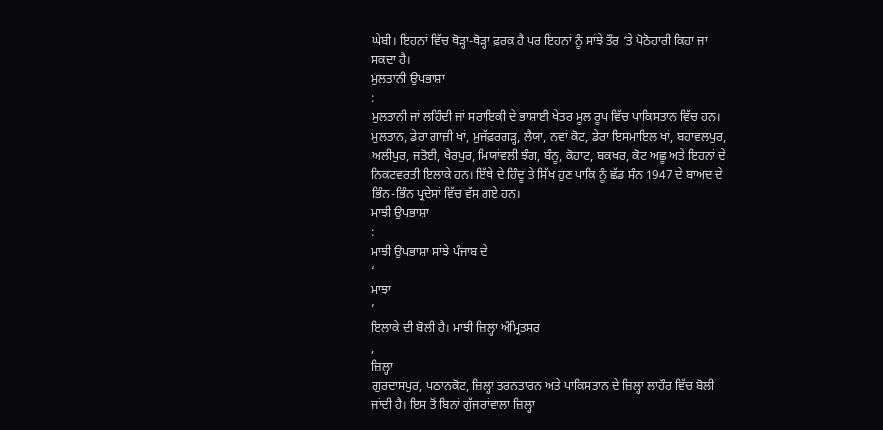ਘੇਬੀ। ਇਹਨਾਂ ਵਿੱਚ ਥੋੜ੍ਹਾ-ਥੋੜ੍ਹਾ ਫ਼ਰਕ ਹੈ ਪਰ ਇਹਨਾਂ ਨੂੰ ਸਾਂਝੇ ਤੌਰ ‘ਤੇ ਪੋਠੋਹਾਰੀ ਕਿਹਾ ਜਾ ਸਕਦਾ ਹੈ।
ਮੁਲਤਾਨੀ ਉਪਭਾਸ਼ਾ
:
ਮੁਲਤਾਨੀ ਜਾਂ ਲਹਿੰਦੀ ਜਾਂ ਸਰਾਇਕੀ ਦੇ ਭਾਸ਼ਾਈ ਖੇਤਰ ਮੂਲ ਰੂਪ ਵਿੱਚ ਪਾਕਿਸਤਾਨ ਵਿੱਚ ਹਨ।
ਮੁਲਤਾਨ, ਡੇਰਾ ਗਾਜ਼ੀ ਖਾਂ, ਮੁਜੱਫ਼ਰਗੜ੍ਹ, ਲੈਯਾ, ਨਵਾਂ ਕੋਟ, ਡੇਰਾ ਇਸਮਾਇਲ ਖਾਂ, ਬਹਾਵਲਪੁਰ, ਅਲੀਪੁਰ, ਜਤੋਈ, ਖੈਰਪੁਰ, ਮਿਯਾਂਵਲੀ ਝੰਗ, ਬੰਨੂ, ਕੋਹਾਟ, ਬਕਖਰ, ਕੋਟ ਅਛੂ ਅਤੇ ਇਹਨਾਂ ਦੇ ਨਿਕਟਵਰਤੀ ਇਲਾਕੇ ਹਨ। ਇੱਥੇ ਦੇ ਹਿੰਦੂ ਤੇ ਸਿੱਖ ਹੁਣ ਪਾਕਿ ਨੂੰ ਛੱਡ ਸੰਨ 1947 ਦੇ ਬਾਅਦ ਦੇ ਭਿੰਨ-ਭਿੰਨ ਪ੍ਰਦੇਸਾਂ ਵਿੱਚ ਵੱਸ ਗਏ ਹਨ।
ਮਾਝੀ ਉਪਭਾਸ਼ਾ
:
ਮਾਝੀ ਉਪਭਾਸ਼ਾ ਸਾਂਝੇ ਪੰਜਾਬ ਦੇ
‘
ਮਾਝਾ
’
ਇਲਾਕੇ ਦੀ ਬੋਲੀ ਹੈ। ਮਾਝੀ ਜ਼ਿਲ੍ਹਾ ਅੰਮ੍ਰਿਤਸਰ
,
ਜ਼ਿਲ੍ਹਾ
ਗੁਰਦਾਸਪੁਰ, ਪਠਾਨਕੋਟ, ਜ਼ਿਲ੍ਹਾ ਤਰਨਤਾਰਨ ਅਤੇ ਪਾਕਿਸਤਾਨ ਦੇ ਜ਼ਿਲ੍ਹਾ ਲਾਹੌਰ ਵਿੱਚ ਬੋਲੀ ਜਾਂਦੀ ਹੈ। ਇਸ ਤੋਂ ਬਿਨਾਂ ਗੁੱਜਰਾਂਵਾਲਾ ਜ਼ਿਲ੍ਹਾ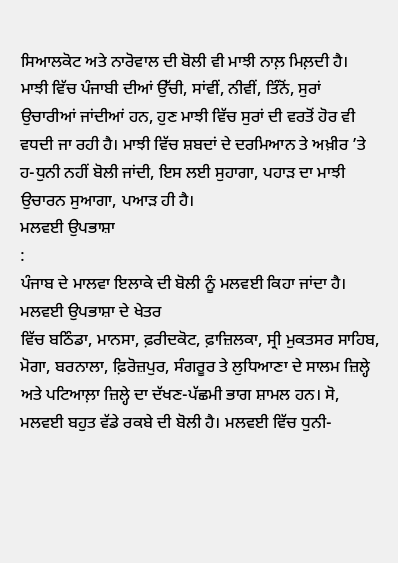ਸਿਆਲਕੋਟ ਅਤੇ ਨਾਰੋਵਾਲ ਦੀ ਬੋਲੀ ਵੀ ਮਾਝੀ ਨਾਲ਼ ਮਿਲ਼ਦੀ ਹੈ। ਮਾਝੀ ਵਿੱਚ ਪੰਜਾਬੀ ਦੀਆਂ ਉੱਚੀ, ਸਾਂਵੀਂ, ਨੀਵੀਂ, ਤਿੰਨੋਂ, ਸੁਰਾਂ ਉਚਾਰੀਆਂ ਜਾਂਦੀਆਂ ਹਨ, ਹੁਣ ਮਾਝੀ ਵਿੱਚ ਸੁਰਾਂ ਦੀ ਵਰਤੋਂ ਹੋਰ ਵੀ ਵਧਦੀ ਜਾ ਰਹੀ ਹੈ। ਮਾਝੀ ਵਿੱਚ ਸ਼ਬਦਾਂ ਦੇ ਦਰਮਿਆਨ ਤੇ ਅਖ਼ੀਰ ’ਤੇ ਹ-ਧੁਨੀ ਨਹੀਂ ਬੋਲੀ ਜਾਂਦੀ, ਇਸ ਲਈ ਸੁਹਾਗਾ, ਪਹਾੜ ਦਾ ਮਾਝੀ ਉਚਾਰਨ ਸੁਆਗਾ, ਪਆੜ ਹੀ ਹੈ।
ਮਲਵਈ ਉਪਭਾਸ਼ਾ
:
ਪੰਜਾਬ ਦੇ ਮਾਲਵਾ ਇਲਾਕੇ ਦੀ ਬੋਲੀ ਨੂੰ ਮਲਵਈ ਕਿਹਾ ਜਾਂਦਾ ਹੈ। ਮਲਵਈ ਉਪਭਾਸ਼ਾ ਦੇ ਖੇਤਰ
ਵਿੱਚ ਬਠਿੰਡਾ, ਮਾਨਸਾ, ਫ਼ਰੀਦਕੋਟ, ਫ਼ਾਜ਼ਿਲਕਾ, ਸ੍ਰੀ ਮੁਕਤਸਰ ਸਾਹਿਬ, ਮੋਗਾ, ਬਰਨਾਲਾ, ਫ਼ਿਰੋਜ਼ਪੁਰ, ਸੰਗਰੂਰ ਤੇ ਲੁਧਿਆਣਾ ਦੇ ਸਾਲਮ ਜ਼ਿਲ੍ਹੇ ਅਤੇ ਪਟਿਆਲ਼ਾ ਜ਼ਿਲ੍ਹੇ ਦਾ ਦੱਖਣ-ਪੱਛਮੀ ਭਾਗ ਸ਼ਾਮਲ ਹਨ। ਸੋ, ਮਲਵਈ ਬਹੁਤ ਵੱਡੇ ਰਕਬੇ ਦੀ ਬੋਲੀ ਹੈ। ਮਲਵਈ ਵਿੱਚ ਧੁਨੀ-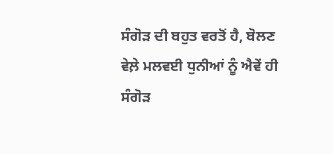ਸੰਗੋੜ ਦੀ ਬਹੁਤ ਵਰਤੋਂ ਹੈ, ਬੋਲਣ ਵੇਲ਼ੇ ਮਲਵਈ ਧੁਨੀਆਂ ਨੂੰ ਐਵੇਂ ਹੀ ਸੰਗੋੜ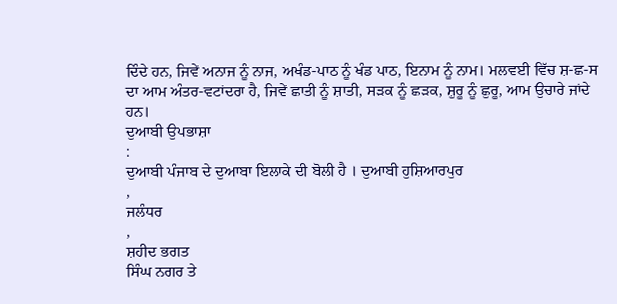ਦਿੰਦੇ ਹਨ, ਜਿਵੇਂ ਅਨਾਜ ਨੂੰ ਨਾਜ, ਅਖੰਡ-ਪਾਠ ਨੂੰ ਖੰਡ ਪਾਠ, ਇਨਾਮ ਨੂੰ ਨਾਮ। ਮਲਵਈ ਵਿੱਚ ਸ਼-ਛ-ਸ ਦਾ ਆਮ ਅੰਤਰ-ਵਟਾਂਦਰਾ ਹੈ, ਜਿਵੇਂ ਛਾਤੀ ਨੂੰ ਸ਼ਾਤੀ, ਸੜਕ ਨੂੰ ਛੜਕ, ਸ਼ੁਰੂ ਨੂੰ ਛੁਰੂ, ਆਮ ਉਚਾਰੇ ਜਾਂਦੇ ਹਨ।
ਦੁਆਬੀ ਉਪਭਾਸ਼ਾ
:
ਦੁਆਬੀ ਪੰਜਾਬ ਦੇ ਦੁਆਬਾ ਇਲਾਕੇ ਦੀ ਬੋਲੀ ਹੈ । ਦੁਆਬੀ ਹੁਸ਼ਿਆਰਪੁਰ
,
ਜਲੰਧਰ
,
ਸ਼ਹੀਦ ਭਗਤ
ਸਿੰਘ ਨਗਰ ਤੇ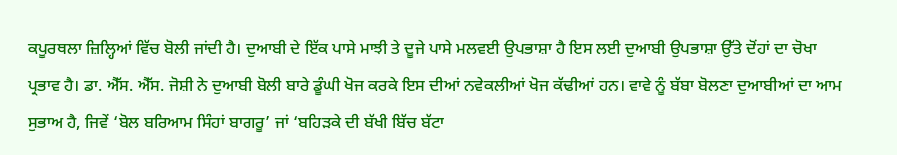ਕਪੂਰਥਲਾ ਜ਼ਿਲ੍ਹਿਆਂ ਵਿੱਚ ਬੋਲੀ ਜਾਂਦੀ ਹੈ। ਦੁਆਬੀ ਦੇ ਇੱਕ ਪਾਸੇ ਮਾਝੀ ਤੇ ਦੂਜੇ ਪਾਸੇ ਮਲਵਈ ਉਪਭਾਸ਼ਾ ਹੈ ਇਸ ਲਈ ਦੁਆਬੀ ਉਪਭਾਸ਼ਾ ਉੱਤੇ ਦੋਂਹਾਂ ਦਾ ਚੋਖਾ ਪ੍ਰਭਾਵ ਹੈ। ਡਾ. ਐੱਸ. ਐੱਸ. ਜੋਸ਼ੀ ਨੇ ਦੁਆਬੀ ਬੋਲੀ ਬਾਰੇ ਡੂੰਘੀ ਖੋਜ ਕਰਕੇ ਇਸ ਦੀਆਂ ਨਵੇਕਲੀਆਂ ਖੋਜ ਕੱਢੀਆਂ ਹਨ। ਵਾਵੇ ਨੂੰ ਬੱਬਾ ਬੋਲਣਾ ਦੁਆਬੀਆਂ ਦਾ ਆਮ ਸੁਭਾਅ ਹੈ, ਜਿਵੇਂ ‘ਬੋਲ ਬਰਿਆਮ ਸਿੰਹਾਂ ਬਾਗਰੂ’ ਜਾਂ ‘ਬਹਿੜਕੇ ਦੀ ਬੱਖੀ ਬਿੱਚ ਬੱਟਾ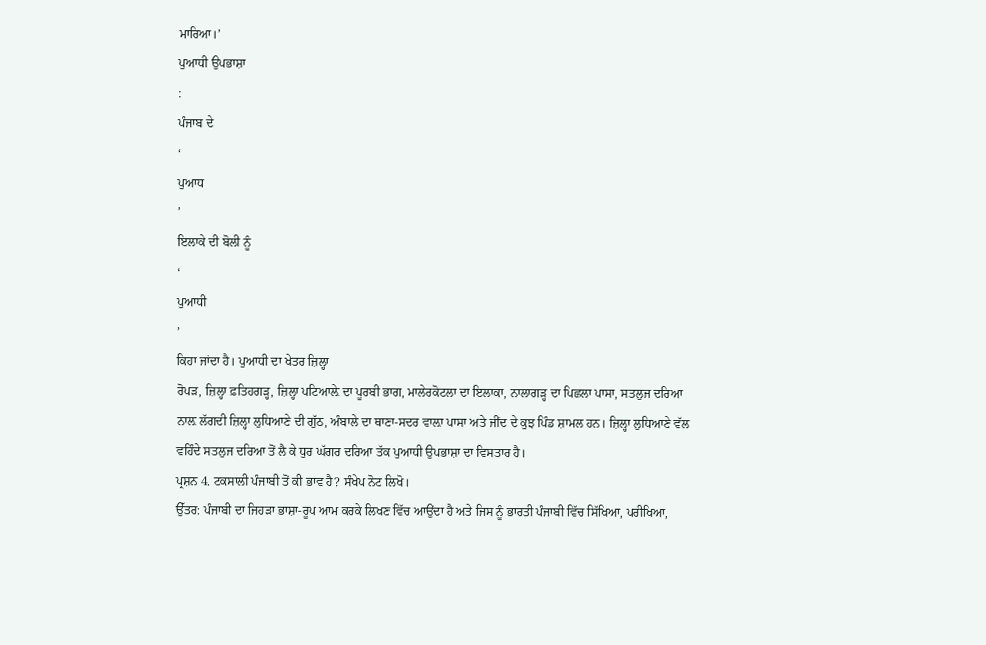ਮਾਰਿਆ।’
ਪੁਆਧੀ ਉਪਭਾਸ਼ਾ
:
ਪੰਜਾਬ ਦੇ
‘
ਪੁਆਧ
’
ਇਲਾਕੇ ਦੀ ਬੋਲੀ ਨੂੰ
‘
ਪੁਆਧੀ
’
ਕਿਹਾ ਜਾਂਦਾ ਹੈ। ਪੁਆਧੀ ਦਾ ਖੇਤਰ ਜ਼ਿਲ੍ਹਾ
ਰੋਪੜ, ਜ਼ਿਲ੍ਹਾ ਫ਼ਤਿਹਗੜ੍ਹ, ਜ਼ਿਲ੍ਹਾ ਪਟਿਆਲ਼ੇ ਦਾ ਪੂਰਬੀ ਭਾਗ, ਮਾਲੇਰਕੋਟਲਾ ਦਾ ਇਲਾਕਾ, ਨਾਲਾਗੜ੍ਹ ਦਾ ਪਿਛਲਾ ਪਾਸਾ, ਸਤਲੁਜ ਦਰਿਆ ਨਾਲ਼ ਲੱਗਦੀ ਜ਼ਿਲ੍ਹਾ ਲੁਧਿਆਣੇ ਦੀ ਗੁੱਠ, ਅੰਬਾਲੇ ਦਾ ਥਾਣਾ-ਸਦਰ ਵਾਲ਼ਾ ਪਾਸਾ ਅਤੇ ਜੀਂਦ ਦੇ ਕੁਝ ਪਿੰਡ ਸ਼ਾਮਲ ਹਨ। ਜ਼ਿਲ੍ਹਾ ਲੁਧਿਆਣੇ ਵੱਲ ਵਹਿੰਦੇ ਸਤਲੁਜ ਦਰਿਆ ਤੋਂ ਲੈ ਕੇ ਧੁਰ ਘੱਗਰ ਦਰਿਆ ਤੱਕ ਪੁਆਧੀ ਉਪਭਾਸ਼ਾ ਦਾ ਵਿਸਤਾਰ ਹੈ।
ਪ੍ਰਸ਼ਨ 4. ਟਕਸਾਲੀ ਪੰਜਾਬੀ ਤੋਂ ਕੀ ਭਾਵ ਹੈ? ਸੰਖੇਪ ਨੋਟ ਲਿਖੋ।
ਉੱਤਰ: ਪੰਜਾਬੀ ਦਾ ਜਿਹੜਾ ਭਾਸ਼ਾ-ਰੂਪ ਆਮ ਕਰਕੇ ਲਿਖਣ ਵਿੱਚ ਆਉਂਦਾ ਹੈ ਅਤੇ ਜਿਸ ਨੂੰ ਭਾਰਤੀ ਪੰਜਾਬੀ ਵਿੱਚ ਸਿੱਖਿਆ, ਪਰੀਖਿਆ,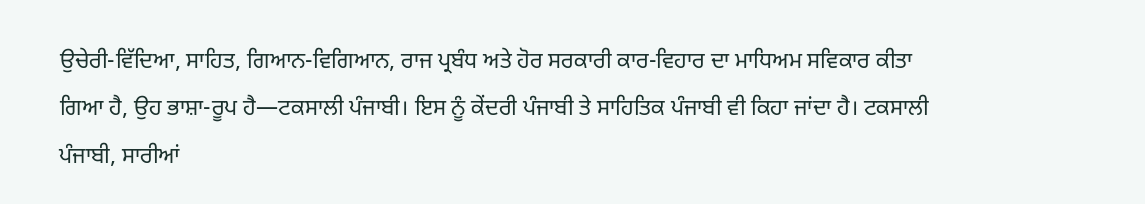ਉਚੇਰੀ-ਵਿੱਦਿਆ, ਸਾਹਿਤ, ਗਿਆਨ-ਵਿਗਿਆਨ, ਰਾਜ ਪ੍ਰਬੰਧ ਅਤੇ ਹੋਰ ਸਰਕਾਰੀ ਕਾਰ-ਵਿਹਾਰ ਦਾ ਮਾਧਿਅਮ ਸਵਿਕਾਰ ਕੀਤਾ ਗਿਆ ਹੈ, ਉਹ ਭਾਸ਼ਾ-ਰੂਪ ਹੈ—ਟਕਸਾਲੀ ਪੰਜਾਬੀ। ਇਸ ਨੂੰ ਕੇਂਦਰੀ ਪੰਜਾਬੀ ਤੇ ਸਾਹਿਤਿਕ ਪੰਜਾਬੀ ਵੀ ਕਿਹਾ ਜਾਂਦਾ ਹੈ। ਟਕਸਾਲੀ ਪੰਜਾਬੀ, ਸਾਰੀਆਂ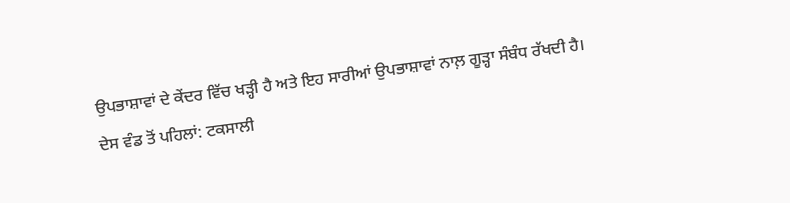ਉਪਭਾਸ਼ਾਵਾਂ ਦੇ ਕੇਂਦਰ ਵਿੱਚ ਖੜ੍ਹੀ ਹੈ ਅਤੇ ਇਹ ਸਾਰੀਆਂ ਉਪਭਾਸ਼ਾਵਾਂ ਨਾਲ਼ ਗੂੜ੍ਹਾ ਸੰਬੰਧ ਰੱਖਦੀ ਹੈ।
ਦੇਸ ਵੰਡ ਤੋਂ ਪਹਿਲਾਂ: ਟਕਸਾਲੀ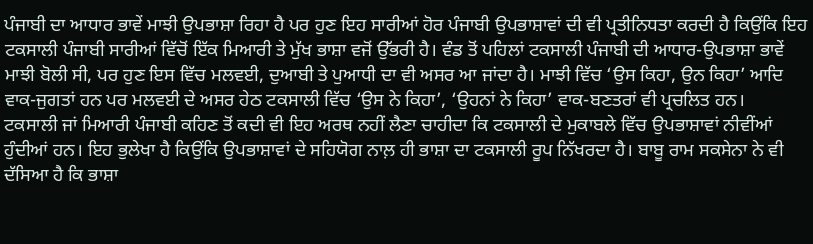ਪੰਜਾਬੀ ਦਾ ਆਧਾਰ ਭਾਵੇਂ ਮਾਝੀ ਉਪਭਾਸ਼ਾ ਰਿਹਾ ਹੈ ਪਰ ਹੁਣ ਇਹ ਸਾਰੀਆਂ ਹੋਰ ਪੰਜਾਬੀ ਉਪਭਾਸ਼ਾਵਾਂ ਦੀ ਵੀ ਪ੍ਰਤੀਨਿਧਤਾ ਕਰਦੀ ਹੈ ਕਿਉਂਕਿ ਇਹ ਟਕਸਾਲੀ ਪੰਜਾਬੀ ਸਾਰੀਆਂ ਵਿੱਚੋਂ ਇੱਕ ਮਿਆਰੀ ਤੇ ਮੁੱਖ ਭਾਸ਼ਾ ਵਜੋਂ ਉੱਭਰੀ ਹੈ। ਵੰਡ ਤੋਂ ਪਹਿਲਾਂ ਟਕਸਾਲੀ ਪੰਜਾਬੀ ਦੀ ਆਧਾਰ-ਉਪਭਾਸ਼ਾ ਭਾਵੇਂ ਮਾਝੀ ਬੋਲੀ ਸੀ, ਪਰ ਹੁਣ ਇਸ ਵਿੱਚ ਮਲਵਈ, ਦੁਆਬੀ ਤੇ ਪੁਆਧੀ ਦਾ ਵੀ ਅਸਰ ਆ ਜਾਂਦਾ ਹੈ। ਮਾਝੀ ਵਿੱਚ ‘ਉਸ ਕਿਹਾ, ਉਨ ਕਿਹਾ’ ਆਦਿ ਵਾਕ-ਜੁਗਤਾਂ ਹਨ ਪਰ ਮਲਵਈ ਦੇ ਅਸਰ ਹੇਠ ਟਕਸਾਲੀ ਵਿੱਚ ‘ਉਸ ਨੇ ਕਿਹਾ’, ‘ਉਹਨਾਂ ਨੇ ਕਿਹਾ’ ਵਾਕ-ਬਣਤਰਾਂ ਵੀ ਪ੍ਰਚਲਿਤ ਹਨ।
ਟਕਸਾਲੀ ਜਾਂ ਮਿਆਰੀ ਪੰਜਾਬੀ ਕਹਿਣ ਤੋਂ ਕਦੀ ਵੀ ਇਹ ਅਰਥ ਨਹੀਂ ਲੈਣਾ ਚਾਹੀਦਾ ਕਿ ਟਕਸਾਲੀ ਦੇ ਮੁਕਾਬਲੇ ਵਿੱਚ ਉਪਭਾਸ਼ਾਵਾਂ ਨੀਵੀਂਆਂ ਹੁੰਦੀਆਂ ਹਨ। ਇਹ ਭੁਲੇਖਾ ਹੈ ਕਿਉਂਕਿ ਉਪਭਾਸ਼ਾਵਾਂ ਦੇ ਸਹਿਯੋਗ ਨਾਲ਼ ਹੀ ਭਾਸ਼ਾ ਦਾ ਟਕਸਾਲੀ ਰੂਪ ਨਿੱਖਰਦਾ ਹੈ। ਬਾਬੂ ਰਾਮ ਸਕਸੇਨਾ ਨੇ ਵੀ ਦੱਸਿਆ ਹੈ ਕਿ ਭਾਸ਼ਾ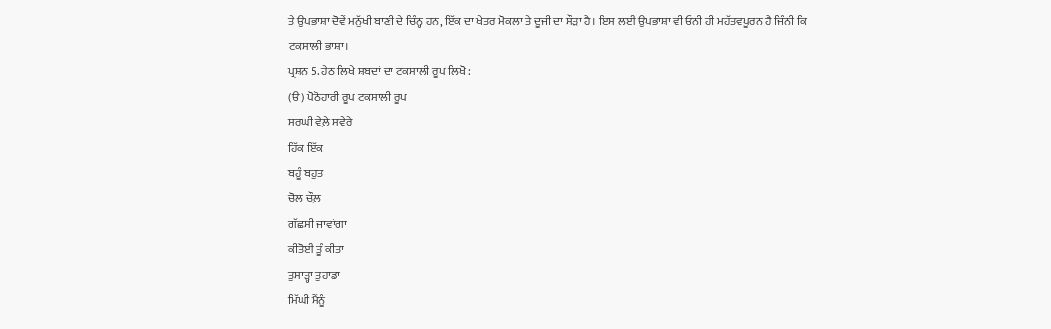ਤੇ ਉਪਭਾਸ਼ਾ ਦੋਵੇਂ ਮਨੁੱਖੀ ਬਾਣੀ ਦੇ ਚਿੰਨ੍ਹ ਹਨ, ਇੱਕ ਦਾ ਖੇਤਰ ਮੋਕਲਾ ਤੇ ਦੂਜੀ ਦਾ ਸੌੜਾ ਹੈ। ਇਸ ਲਈ ਉਪਭਾਸ਼ਾ ਵੀ ਓਨੀ ਹੀ ਮਹੱਤਵਪੂਰਨ ਹੈ ਜਿੰਨੀ ਕਿ ਟਕਸਾਲੀ ਭਾਸ਼ਾ।
ਪ੍ਰਸ਼ਨ 5. ਹੇਠ ਲਿਖੇ ਸ਼ਬਦਾਂ ਦਾ ਟਕਸਾਲੀ ਰੂਪ ਲਿਖੋ :
(ੳ) ਪੋਠੋਹਾਰੀ ਰੂਪ ਟਕਸਾਲੀ ਰੂਪ
ਸਰਘੀ ਵੇਲ਼ੇ ਸਵੇਰੇ
ਹਿੱਕ ਇੱਕ
ਬਹੂੰ ਬਹੁਤ
ਚੋਲ ਚੌਲ਼
ਗੱਛਸੀ ਜਾਵਾਂਗਾ
ਕੀਤੋਈ ਤੂੰ ਕੀਤਾ
ਤੁਸਾੜ੍ਹਾ ਤੁਹਾਡਾ
ਮਿੱਘੀ ਮੈਂਨੂੰ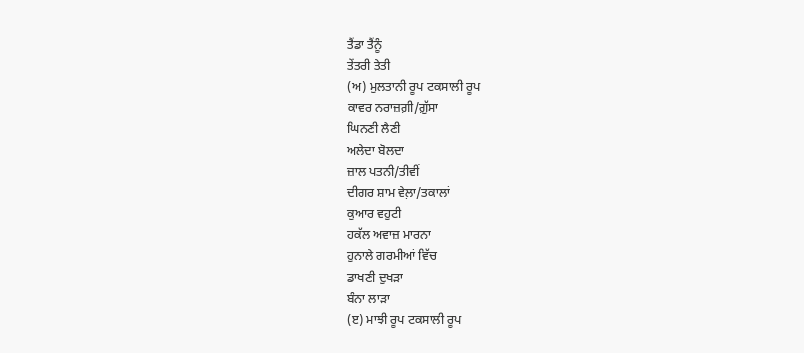ਤੈਂਡਾ ਤੈਂਨੂੰ
ਤੇਂਤਰੀ ਤੇਤੀ
(ਅ) ਮੁਲਤਾਨੀ ਰੂਪ ਟਕਸਾਲੀ ਰੂਪ
ਕਾਵਰ ਨਰਾਜ਼ਗ਼ੀ/ਗ਼ੁੱਸਾ
ਘਿਨਣੀ ਲੈਣੀ
ਅਲੇਦਾ ਬੋਲਦਾ
ਜ਼ਾਲ ਪਤਨੀ/ਤੀਵੀਂ
ਦੀਗਰ ਸ਼ਾਮ ਵੇਲ਼ਾ/ਤਕਾਲਾਂ
ਕੁਆਰ ਵਹੁਟੀ
ਹਕੱਲ ਅਵਾਜ਼ ਮਾਰਨਾ
ਹੁਨਾਲੇ ਗਰਮੀਆਂ ਵਿੱਚ
ਡਾਖਣੀ ਦੁਖੜਾ
ਬੰਨਾ ਲਾੜਾ
(ੲ) ਮਾਝੀ ਰੂਪ ਟਕਸਾਲੀ ਰੂਪ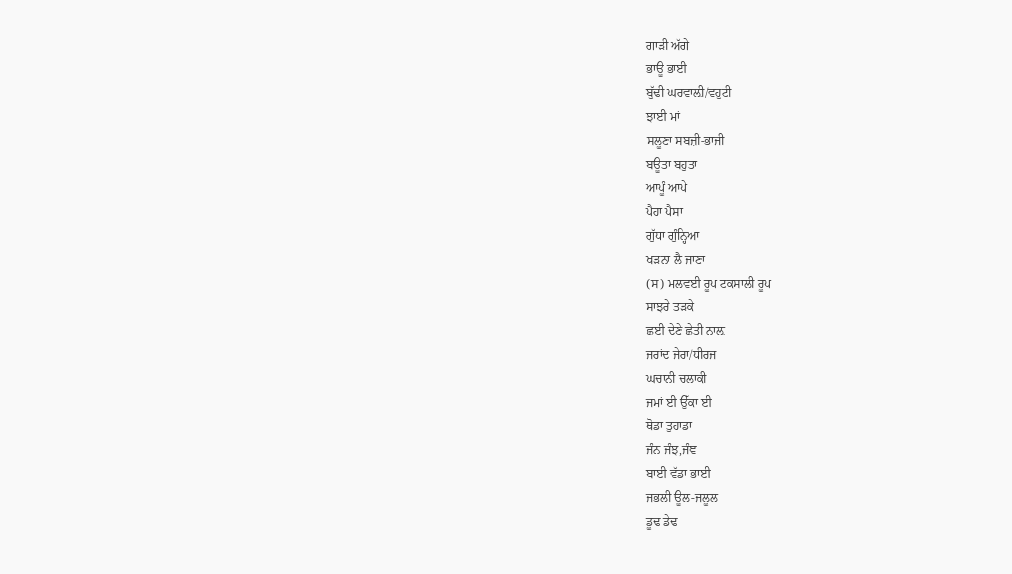ਗਾੜੀ ਅੱਗੇ
ਭਾਊ ਭਾਈ
ਬੁੱਢੀ ਘਰਵਾਲ਼ੀ/ਵਹੁਟੀ
ਝਾਈ ਮਾਂ
ਸਲੂਣਾ ਸਬਜ਼ੀ-ਭਾਜੀ
ਬਊਤਾ ਬਹੁਤਾ
ਆਪੂੰ ਆਪੇ
ਪੈਹਾ ਪੈਸਾ
ਗੁੱਧਾ ਗੁੰਨ੍ਹਿਆ
ਖੜਨਾ ਲੈ ਜਾਣਾ
(ਸ) ਮਲਵਈ ਰੂਪ ਟਕਸਾਲੀ ਰੂਪ
ਸਾਝਰੇ ਤੜਕੇ
ਛਈ ਦੇਣੇ ਛੇਤੀ ਨਾਲ਼
ਜਰਾਂਦ ਜੇਰਾ/ਧੀਰਜ
ਘਚਾਨੀ ਚਲਾਕੀ
ਜਮਾਂ ਈ ਉੱਕਾ ਈ
ਥੋਡਾ ਤੁਹਾਡਾ
ਜੰਨ ਜੰਝ,ਜੰਞ
ਬਾਈ ਵੱਡਾ ਭਾਈ
ਜਭਲੀ ਊਲ-ਜਲੂਲ
ਡੂਢ ਡੇਢ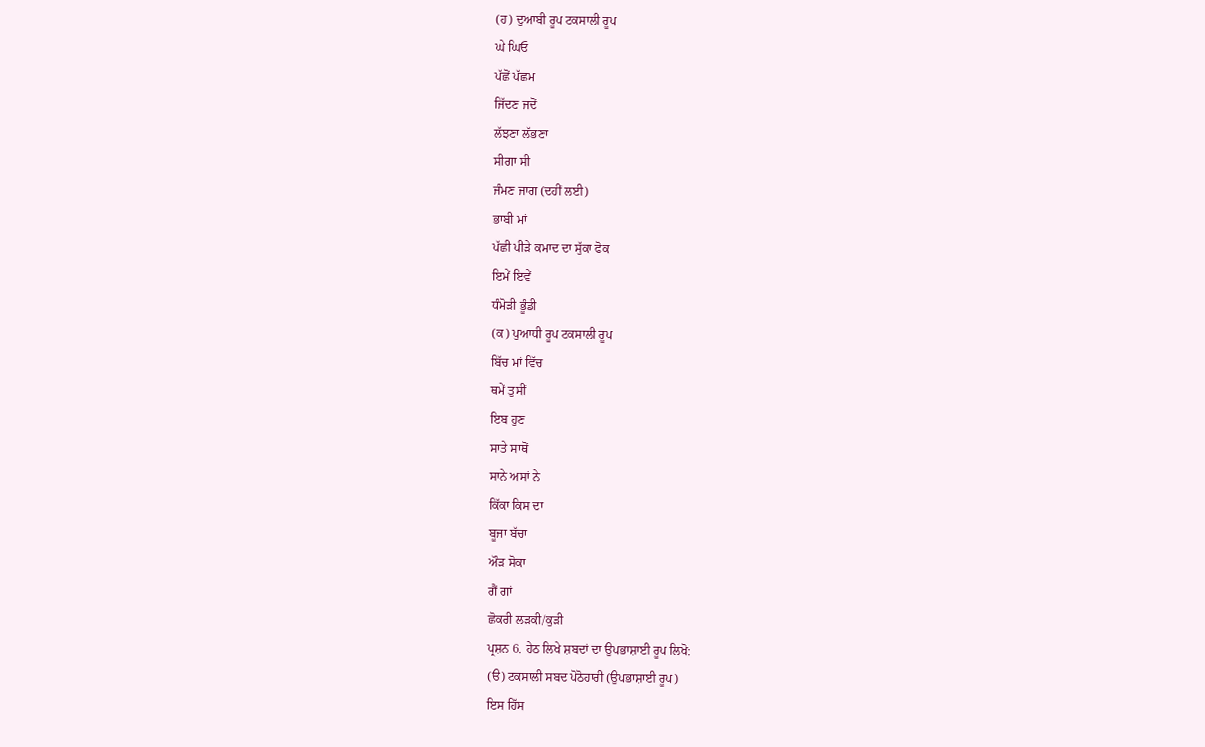(ਹ) ਦੁਆਬੀ ਰੂਪ ਟਕਸਾਲੀ ਰੂਪ
ਘੇ ਘਿਓ
ਪੱਛੋਂ ਪੱਛਮ
ਜਿੱਦਣ ਜਦੋਂ
ਲੱਝਣਾ ਲੱਭਣਾ
ਸੀਗਾ ਸੀ
ਜੰਮਣ ਜਾਗ (ਦਹੀਂ ਲਈ)
ਭਾਬੀ ਮਾਂ
ਪੱਛੀ ਪੀੜੇ ਕਮਾਦ ਦਾ ਸੁੱਕਾ ਫੋਕ
ਇਮੇਂ ਇਵੇਂ
ਧੰਮੋੜੀ ਭੂੰਡੀ
(ਕ) ਪੁਆਧੀ ਰੂਪ ਟਕਸਾਲੀ ਰੂਪ
ਬਿੱਚ ਮਾਂ ਵਿੱਚ
ਥਮੇਂ ਤੁਸੀਂ
ਇਬ ਹੁਣ
ਸਾਤੇ ਸਾਥੋਂ
ਸਾਨੇ ਅਸਾਂ ਨੇ
ਕਿੱਕਾ ਕਿਸ ਦਾ
ਬੂਜਾ ਬੱਚਾ
ਔੜ ਸੋਕਾ
ਗੈਂ ਗਾਂ
ਛੋਕਰੀ ਲੜਕੀ/ਕੁੜੀ
ਪ੍ਰਸ਼ਨ 6. ਹੇਠ ਲਿਖੇ ਸ਼ਬਦਾਂ ਦਾ ਉਪਭਾਸ਼ਾਈ ਰੂਪ ਲਿਖੋ:
(ੳ) ਟਕਸਾਲੀ ਸਬਦ ਪੋਠੋਹਾਰੀ (ਉਪਭਾਸ਼ਾਈ ਰੂਪ)
ਇਸ ਹਿੱਸ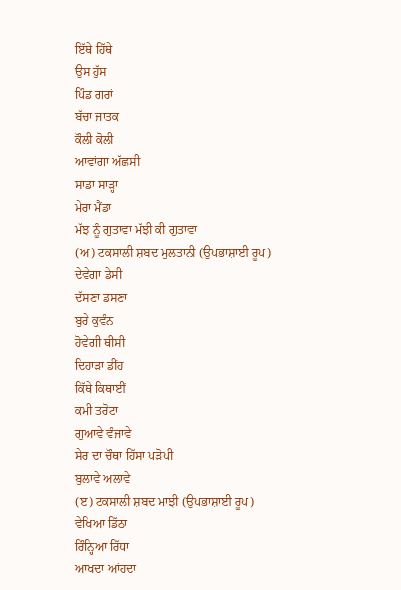ਇੱਥੇ ਹਿੱਥੇ
ਉਸ ਹੁੱਸ
ਪਿੰਡ ਗਰਾਂ
ਬੱਚਾ ਜਾਤਕ
ਕੌਲੀ ਕੋਲੀ
ਆਵਾਂਗਾ ਅੱਛਸੀ
ਸਾਡਾ ਸਾੜ੍ਹਾ
ਮੇਰਾ ਮੈਂਡਾ
ਮੱਝ ਨੂੰ ਗੁਤਾਵਾ ਮੱਝੀ ਕੀ ਗੁਤਾਵਾ
(ਅ) ਟਕਸਾਲੀ ਸ਼ਬਦ ਮੁਲਤਾਨੀ (ਉਪਭਾਸ਼ਾਈ ਰੂਪ)
ਦੇਵੇਗਾ ਡੇਸੀ
ਦੱਸਣਾ ਡਸਣਾ
ਬੁਰੇ ਕੁਵੰਨ
ਹੋਵੇਗੀ ਥੀਸੀ
ਦਿਹਾੜਾ ਡੀਂਹ
ਕਿੱਥੇ ਕਿਥਾਈਂ
ਕਮੀ ਤਰੋਟਾ
ਗੁਆਵੇ ਵੰਜਾਵੇ
ਸੇਰ ਦਾ ਚੌਥਾ ਹਿੱਸਾ ਪੜੋਪੀ
ਬੁਲਾਵੇ ਅਲਾਵੇ
(ੲ) ਟਕਸਾਲੀ ਸ਼ਬਦ ਮਾਝੀ (ਉਪਭਾਸ਼ਾਈ ਰੂਪ)
ਵੇਖਿਆ ਡਿੱਠਾ
ਰਿੰਨ੍ਹਿਆ ਰਿੱਧਾ
ਆਖਦਾ ਆਂਹਦਾ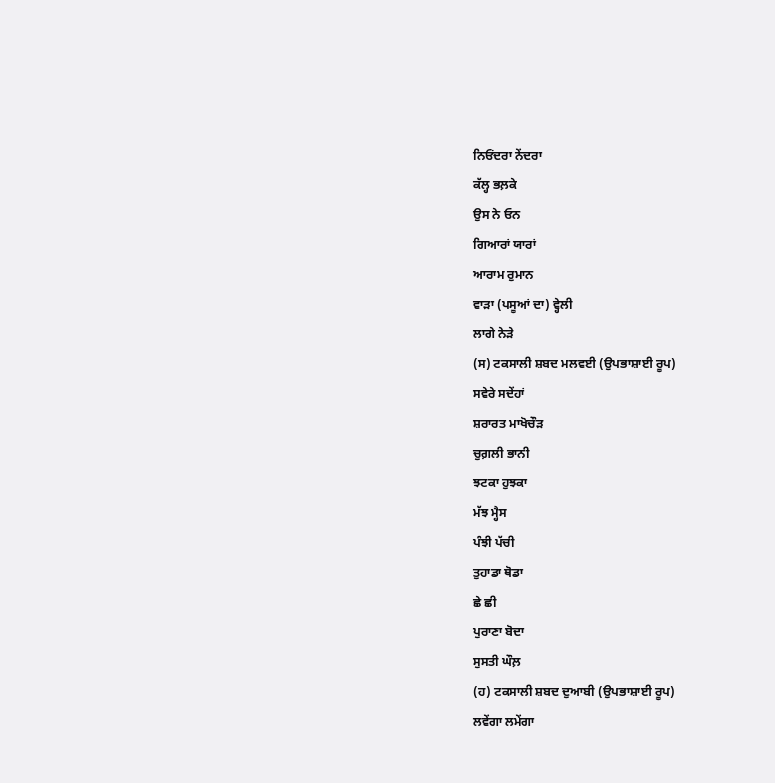ਨਿਓਂਦਰਾ ਨੇਂਦਰਾ
ਕੱਲ੍ਹ ਭਲ਼ਕੇ
ਉਸ ਨੇ ਓਨ
ਗਿਆਰਾਂ ਯਾਰਾਂ
ਆਰਾਮ ਰੁਮਾਨ
ਵਾੜਾ (ਪਸੂਆਂ ਦਾ) ਵ੍ਹੇਲੀ
ਲਾਗੇ ਨੇੜੇ
(ਸ) ਟਕਸਾਲੀ ਸ਼ਬਦ ਮਲਵਈ (ਉਪਭਾਸ਼ਾਈ ਰੂਪ)
ਸਵੇਰੇ ਸਦੇਂਹਾਂ
ਸ਼ਰਾਰਤ ਮਾਖੋਚੌੜ
ਚੁਗ਼ਲੀ ਭਾਨੀ
ਝਟਕਾ ਹੁਝਕਾ
ਮੱਝ ਮ੍ਹੈਸ
ਪੰਝੀ ਪੱਚੀ
ਤੁਹਾਡਾ ਥੋਡਾ
ਛੇ ਛੀ
ਪੁਰਾਣਾ ਬੋਦਾ
ਸੁਸਤੀ ਘੌਲ਼
(ਹ) ਟਕਸਾਲੀ ਸ਼ਬਦ ਦੁਆਬੀ (ਉਪਭਾਸ਼ਾਈ ਰੂਪ)
ਲਵੇਂਗਾ ਲਮੇਂਗਾ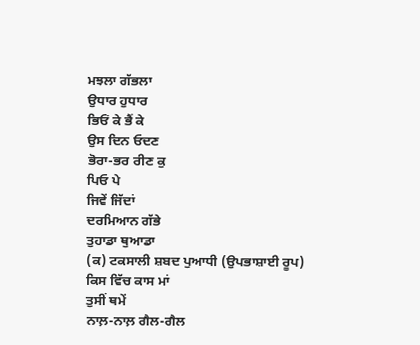ਮਝਲਾ ਗੱਭਲਾ
ਉਧਾਰ ਹੁਧਾਰ
ਭਿਓਂ ਕੇ ਭੈਂ ਕੇ
ਉਸ ਦਿਨ ਓਦਣ
ਭੋਰਾ-ਭਰ ਰੀਣ ਕੁ
ਪਿਓ ਪੇ
ਜਿਵੇਂ ਜਿੱਦਾਂ
ਦਰਮਿਆਨ ਗੱਭੇ
ਤੁਹਾਡਾ ਥੁਆਡਾ
(ਕ) ਟਕਸਾਲੀ ਸ਼ਬਦ ਪੁਆਧੀ (ਉਪਭਾਸ਼ਾਈ ਰੂਪ)
ਕਿਸ ਵਿੱਚ ਕਾਸ ਮਾਂ
ਤੁਸੀਂ ਥਮੇਂ
ਨਾਲ਼-ਨਾਲ਼ ਗੈਲ-ਗੈਲ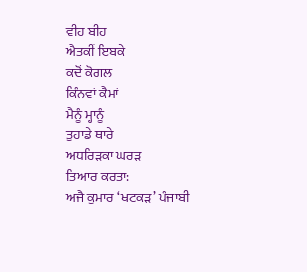ਵੀਹ ਬੀਹ
ਐਤਕੀਂ ਇਬਕੇ
ਕਦੋਂ ਕੋਗਲ
ਕਿੰਨਵਾਂ ਕੈਮਾਂ
ਮੈਨੂੰ ਮ੍ਹਾਨੂੰ
ਤੁਹਾਡੇ ਥਾਰੇ
ਅਧਰਿੜਕਾ ਘਰੜ
ਤਿਆਰ ਕਰਤਾ:
ਅਜੈ ਕੁਮਾਰ ‘ਖਟਕੜ’ ਪੰਜਾਬੀ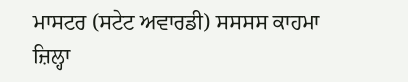ਮਾਸਟਰ (ਸਟੇਟ ਅਵਾਰਡੀ) ਸਸਸਸ ਕਾਹਮਾ ਜ਼ਿਲ੍ਹਾ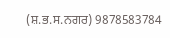(ਸ਼.ਭ.ਸ.ਨਗਰ) 9878583784